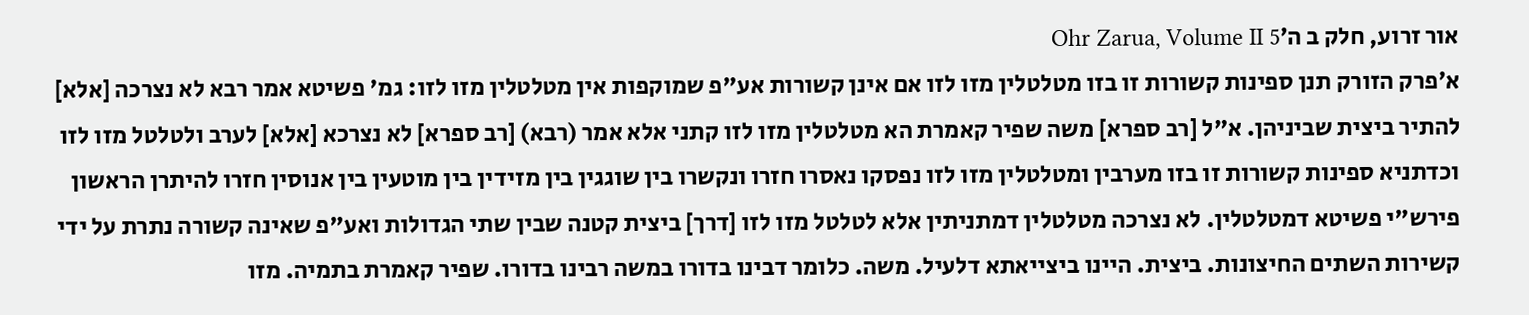אור זרוע, חלק ב ה׳Ohr Zarua, Volume II 5
א׳פרק הזורק תנן ספינות קשורות זו בזו מטלטלין מזו לזו אם אינן קשורות אע"פ שמוקפות אין מטלטלין מזו לזו: גמ' פשיטא אמר רבא לא נצרכה [אלא] להתיר ביצית שביניהן. א"ל [רב ספרא] משה שפיר קאמרת הא מטלטלין מזו לזו קתני אלא אמר (רבא) [רב ספרא] לא נצרכא [אלא] לערב ולטלטל מזו לזו וכדתניא ספינות קשורות זו בזו מערבין ומטלטלין מזו לזו נפסקו נאסרו חזרו ונקשרו בין שוגגין בין מזידין בין מוטעין בין אנוסין חזרו להיתרן הראשון פירש"י פשיטא דמטלטלין. לא נצרכה מטלטלין דמתניתין אלא לטלטל מזו לזו [דרך] ביצית קטנה שבין שתי הגדולות ואע"פ שאינה קשורה נתרת על ידי קשירות השתים החיצונות. ביצית. היינו ביצייאתא דלעיל. משה. כלומר דבינו בדורו במשה רבינו בדורו. שפיר קאמרת בתמיה. מזו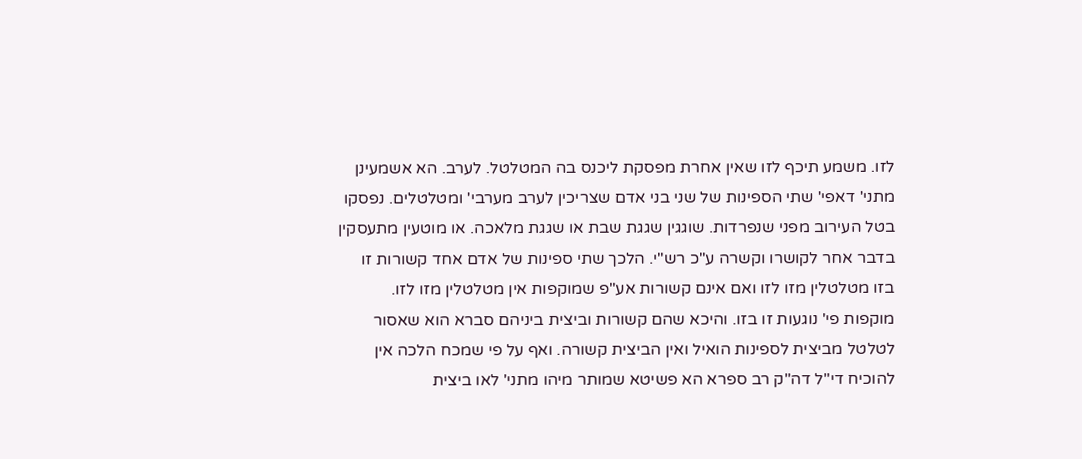לזו. משמע תיכף לזו שאין אחרת מפסקת ליכנס בה המטלטל. לערב. הא אשמעינן מתני' דאפי' שתי הספינות של שני בני אדם שצריכין לערב מערבי' ומטלטלים. נפסקו בטל העירוב מפני שנפרדות. שוגגין שגגת שבת או שגגת מלאכה. או מוטעין מתעסקין בדבר אחר לקושרו וקשרה ע"כ רש"י. הלכך שתי ספינות של אדם אחד קשורות זו בזו מטלטלין מזו לזו ואם אינם קשורות אע"פ שמוקפות אין מטלטלין מזו לזו. מוקפות פי' נוגעות זו בזו. והיכא שהם קשורות וביצית ביניהם סברא הוא שאסור לטלטל מביצית לספינות הואיל ואין הביצית קשורה. ואף על פי שמכח הלכה אין להוכיח די"ל דה"ק רב ספרא הא פשיטא שמותר מיהו מתני' לאו ביצית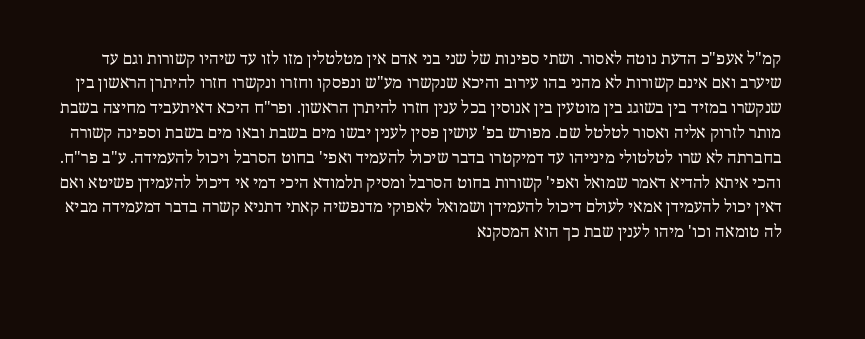קמ"ל אעפ"כ הדעת נוטה לאסור. ושתי ספינות של שני בני אדם אין מטלטלין מזו לזו עד שיהיו קשורות וגם עד שיערב ואם אינם קשורות לא מהני בהו עירוב והיכא שנקשרו מע"ש ונפסקו וחזרו ונקשרו חזרו להיתרן הראשון בין שנקשרו במזיד בין בשוגג בין מוטעין בין אנוסין בכל ענין חזרו להיתרן הראשון. ופר"ח היכא דאיתעביד מחיצה בשבת מותר לזרוק אליה ואסור לטלטל שם. מפורש בפ' עושין פסין לענין יבשו מים בשבת ובאו מים בשבת וספינה קשורה בחברתה לא שרו לטלטולי מינייהו עד דמיקטרו בדבר שיכול להעמיד ואפי' בחוט הסרבל ויכול להעמידה. ע"ב פר"ח. והכי איתא להדיא דאמר שמואל ואפי' קשורות בחוט הסרבל ומסיק תלמודא היכי דמי אי דיכול להעמידן פשיטא ואם דאין יכול להעמידן אמאי לעולם דיכול להעמידן ושמואל לאפוקי מדנפשיה קאתי דתניא קשרה בדבר דמעמידה מביא לה טומאה וכו' מיהו לענין שבת כך הוא המסקנא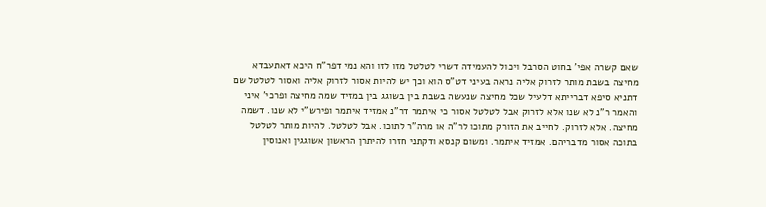שאם קשרה אפי' בחוט הסרבל ויכול להעמידה דשרי לטלטל מזו לזו והא נמי דפר"ח היכא דאתעבדא מחיצה בשבת מותר לזרוק אליה נראה בעיני דט"ס הוא וכך יש להיות אסור לזרוק אליה ואסור לטלטל שם דתניא סיפא דברייתא דלעיל שכל מחיצה שנעשה בשבת בין בשוגג בין במזיד שמה מחיצה ופרכי' איני והאמר ר"נ לא שנו אלא לזרוק אבל לטלטל אסור כי איתמר דר"נ אמזיד איתמר ופירש"י לא שנו. דשמה מחיצה. אלא לזרוק. לחייב את הזורק מתוכו לר"ה או מרה"ר לתוכו. אבל לטלטל. להיות מותר לטלטל בתוכה אסור מדבריהם. אמזיד איתמר. ומשום קנסא ודקתני חזרו להיתרן הראשון אשוגגין ואנוסין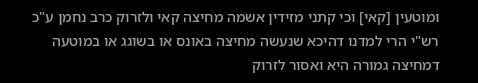ומוטעין [קאי] וכי קתני מזידין אשמה מחיצה קאי ולזרוק כרב נחמן ע"כ רש"י הרי למדנו דהיכא שנעשה מחיצה באונס או בשוגג או במוטעה דמחיצה גמורה היא ואסור לזרוק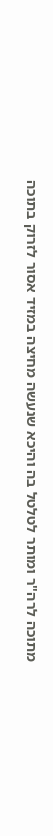מתוכה לרה"ר ומותר לטלטל בה והיכא שנעשה מחיצה במזיד אסור לזרוק בתוכה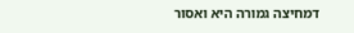דמחיצה גמורה היא ואסור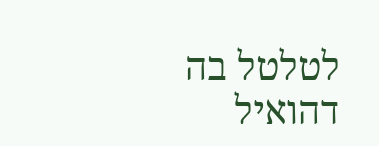לטלטל בה דהואיל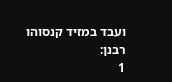ועבד במזיד קנסוהו רבנן:
1